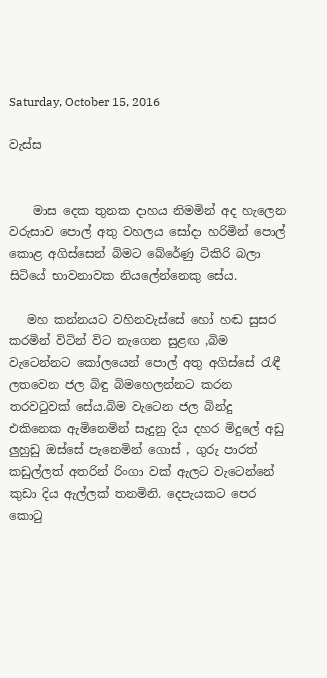Saturday, October 15, 2016

වැස්ස


    මාස දෙක තුනක දාහය නිමමින් අද හැලෙන වරුසාව පොල් අතු වහලය සෝදා හරිමින් පොල් කොළ අගිස්සෙන් බිමට බේරේණු ටිකිරි බලා සිටියේ භාවනාවක නියලේන්නෙකු සේය.

   මහ කන්නයට වහිනවැස්සේ හෝ හඬ සුසර කරමින් විටින් විට නැගෙන සුළඟ ,බිම වැටෙන්නට කෝලයෙන් පොල් අතු අගිස්සේ රැඳී ලතවෙන ජල බිඳු බිමහෙලන්නට කරන තරවටුවක් සේය.බිම වැටෙන ජල බින්දු එකිනෙක ඇමිනෙමින් සැදුනු දිය දහර මිදුලේ අඩු ලුහුඩු ඔස්සේ පැනෙමින් ගොස් , ගුරු පාරත් කඩුල්ලත් අතරින් රිංගා වක් ඇලට වැටෙන්නේ කුඩා දිය ඇල්ලක් තනමිනි. දෙපැයකට පෙර කොටු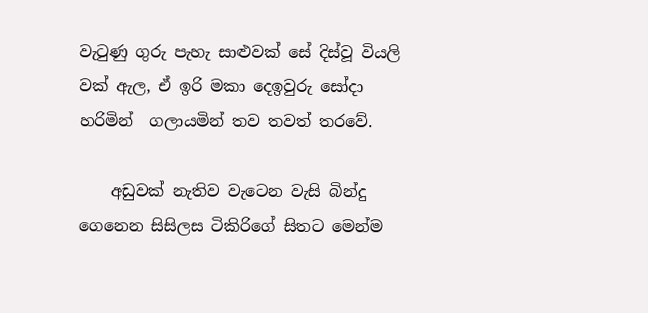වැටුණු ගුරු පැහැ සාළුවක් සේ දිස්වූ වියලි වක් ඇල, ඒ ඉරි මකා දෙඉවුරු සෝදා හරිමින්  ගලායමින් තව තවත් තරවේ.

    අඩුවක් නැතිව වැටෙන වැසි බින්දු ගෙනෙන සිසිලස ටිකිරිගේ සිතට මෙන්ම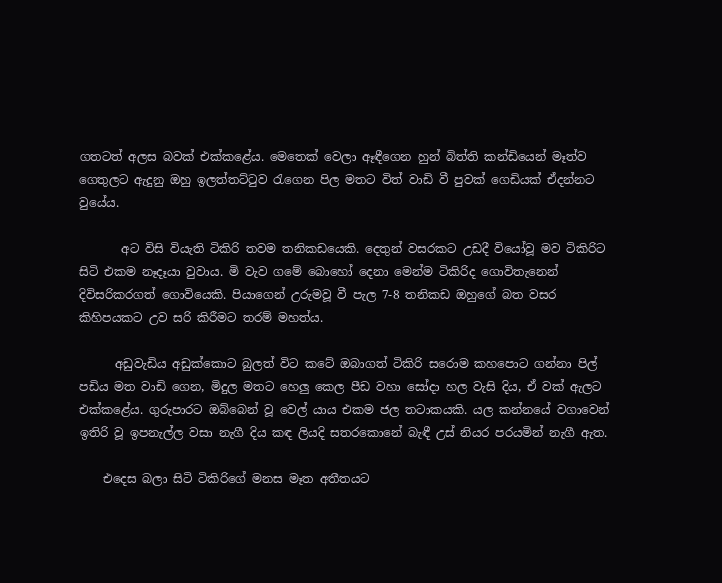ගතටත් අලස බවක් එක්කළේය. මෙතෙක් වෙලා ඈඳීගෙන හුන් බිත්ති කන්ඩියෙන් මෑත්ව ගෙතුලට ඇදුනු ඔහු ඉලත්තට්ටුව රැගෙන පිල මතට විත් වාඩි වී පුවක් ගෙඩියක් ඒදන්නට වුයේය.

       අට විසි වියැති ටිකිරි තවම තනිකඩයෙකි. දෙතුන් වසරකට උඩදී වියෝවූ මව ටිකිරිට සිටි එකම නෑදෑයා වුවාය. මි වැව ගමේ බොහෝ දෙනා මෙන්ම ටිකිරිද ගොවිතැනෙන් දිවිසරිකරගත් ගොවියෙකි. පියාගෙන් උරුමවූ වී පැල 7-8 තනිකඩ ඔහුගේ බත වසර කිහිපයකට උව සරි කිරීමට තරම් මහත්ය.

      අඩුවැඩිය අඩුක්කොට බුලත් විට කටේ ඔබාගත් ටිකිරි සරොම කහපොට ගන්නා පිල් පඩිය මත වාඩි ගෙන, මිදුල මතට හෙලු කෙල පීඩ වහා සෝදා හල වැසි දිය, ඒ වක් ඇලට එක්කළේය. ගුරුපාරට ඔබ්බෙන් වූ වෙල් යාය එකම ජල තටාකයකි. යල කන්නයේ වගාවෙන් ඉතිරි වූ ඉපනැල්ල වසා නැගී දිය කඳ ලියදි සතරකොනේ බැඳී උස් නියර පරයමින් නැගී ඇත.

    එදෙස බලා සිටි ටිකිරිගේ මනස මෑත අතීතයට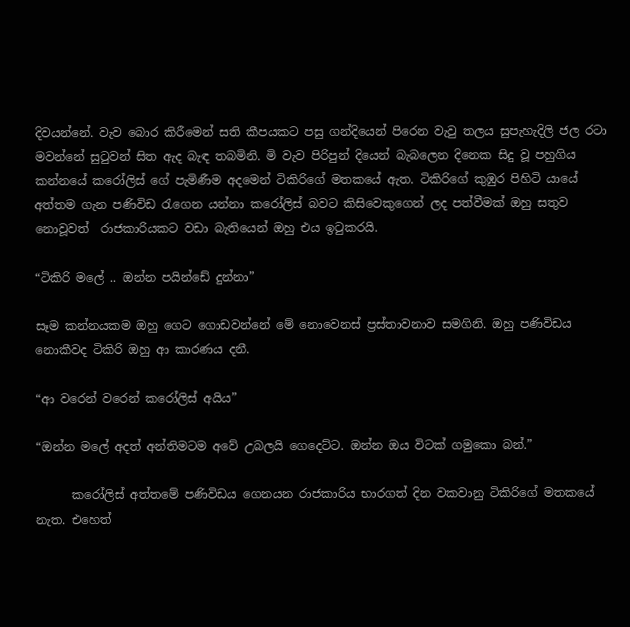දිවයන්නේ. වැව බොර කිරීමෙන් සති කීපයකට පසු ගන්දියෙන් පිරෙන වැවු තලය සුපැහැදිලි ජල රටා මවන්නේ සුටුවන් සිත ඇද බැඳ තබමිනි. මි වැව පිරිපුන් දියෙන් බැබලෙන දිනෙක සිදු වූ පහුගිය කන්නයේ කරෝලිස් ගේ පැමිණීම අදමෙන් ටිකිරිගේ මතකයේ ඇත. ටිකිරිගේ කුඹුර පිහිටි යායේ අත්තම ගැන පණිවිඩ රැගෙන යන්නා කරෝලිස් බවට කිසිවෙකුගෙන් ලද පත්වීමක් ඔහු සතුව නොවූවත්  රාජකාරියකට වඩා බැතියෙන් ඔහු එය ඉටුකරයි.

“ටිකිරි මලේ .. ඔන්න පයින්ඩේ දුන්නා”

සෑම කන්නයකම ඔහු ගෙට ගොඩවන්නේ මේ නොවෙනස් ප්‍රස්තාවනාව සමගිනි. ඔහු පණිවිඩය නොකීවද ටිකිරි ඔහු ආ කාරණය දනී.

“ආ වරෙන් වරෙන් කරෝලිස් අයිය”

“ඔන්න මලේ අදත් අන්තිමටම අවේ උබලයි ගෙදෙට්ට. ඔන්න ඔය විටක් ගමුකො බන්.”

      කරෝලිස් අත්තමේ පණිවිඩය ගෙනයන රාජකාරිය භාරගත් දින වකවානු ටිකිරිගේ මතකයේ නැත. එහෙත්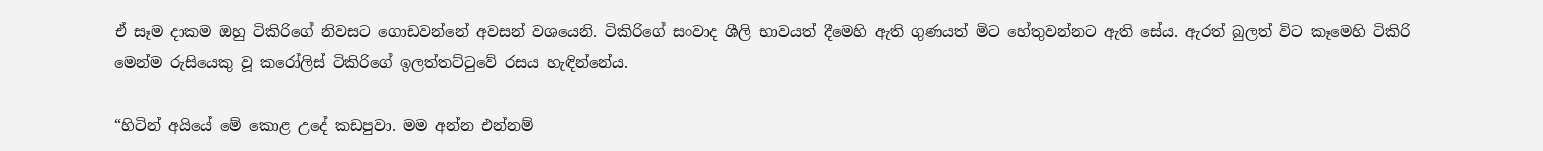ඒ සෑම දාකම ඔහු ටිකිරිගේ නිවසට ගොඩවන්නේ අවසන් වශයෙනි. ටිකිරිගේ සංවාද ශීලි භාවයත් දීමෙහි ඇති ගුණයත් මිට හේතුවන්නට ඇති සේය. ඇරත් බුලත් විට කෑමෙහි ටිකිරි මෙන්ම රුසියෙකු වූ කරෝලිස් ටිකිරිගේ ඉලත්තට්ටුවේ රසය හැඳින්නේය.

“හිටින් අයියේ මේ කොළ උදේ කඩපුවා. මම අන්න එන්නම්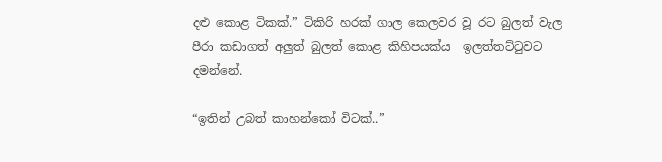දළු කොළ ටිකක්.” ටිකිරි හරක් ගාල කෙලවර වූ රට බුලත් වැල පීරා කඩාගත් අලුත් බුලත් කොළ කිහිපයක්ය  ඉලත්තට්ටුවට දමන්නේ.

“ඉතින් උබත් කාහන්කෝ විටක්..”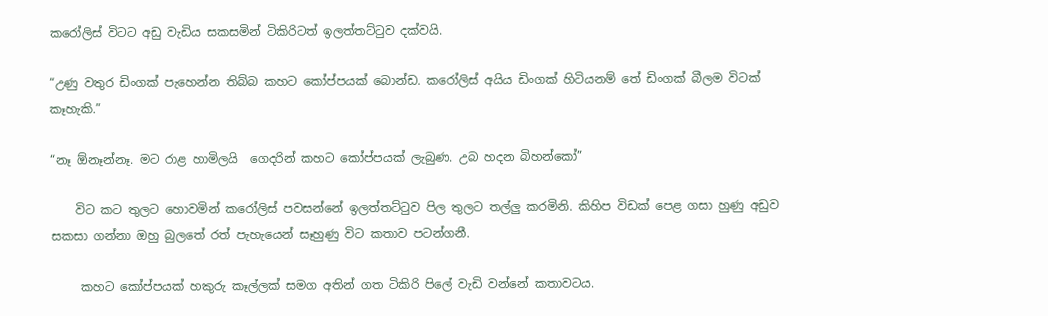කරෝලිස් විටට අඩු වැඩිය සකසමින් ටිකිරිටත් ඉලත්තට්ටුව දක්වයි.

“උණු වතුර ඩිංගක් පැහෙන්න තිබ්බ කහට කෝප්පයක් බොන්ඩ. කරෝලිස් අයිය ඩිංගක් හිටියනම් තේ ඩිංගක් බීලම විටක් කෑහැකි.”

“නෑ ඕනෑන්නෑ. මට රාළ හාමිලයි  ගෙදරින් කහට කෝප්පයක් ලැබුණ. උබ හදන බිහන්කෝ”

    විට කට තුලට හොවමින් කරෝලිස් පවසන්නේ ඉලත්තට්ටුව පිල තුලට තල්ලු කරමිනි. කිහිප විඩක් පෙළ ගසා හුණු අඩුව සකසා ගන්නා ඔහු බුලතේ රත් පැහැයෙන් සෑහුණු විට කතාව පටන්ගනී.

     කහට කෝප්පයක් හකුරු කෑල්ලක් සමග අතින් ගත ටිකිරි පිලේ වැඩි වන්නේ කතාවටය.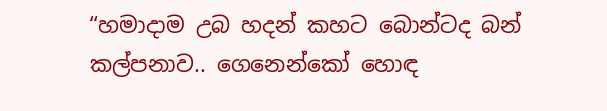“හමාදාම උබ හදන් කහට බොන්ටද බන් කල්පනාව.. ගෙනෙන්කෝ හොඳ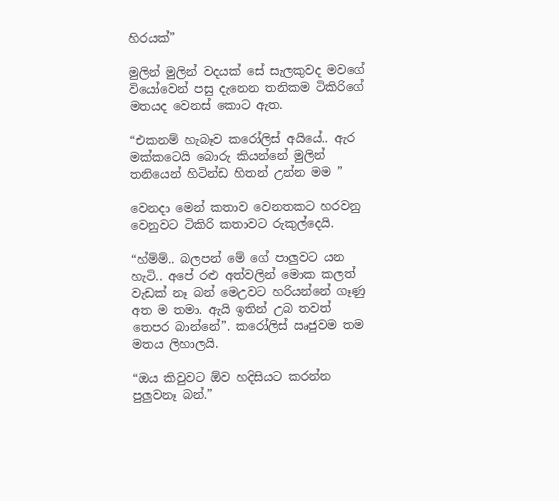හිරයක්”

මුලින් මුලින් වදයක් සේ සැලකුවද මවගේ වියෝවෙන් පසු දැනෙන තනිකම ටිකිරිගේ මතයද වෙනස් කොට ඇත.

“එකනම් හැබෑව කරෝලිස් අයියේ.. ඇර මක්කටෙයි බොරු කියන්නේ මුලින් තනියෙන් හිටින්ඩ හිතන් උන්න මම ”

වෙනදා මෙන් කතාව වෙනතකට හරවනු වෙනුවට ටිකිරි කතාවට රුකුල්දෙයි.

“හ්ම්ම්.. බලපන් මේ ගේ පාලුවට යන හැටි.. අපේ රළු අත්වලින් මොක කලත් වැඩක් නෑ බන් මෙඋවට හරියන්නේ ගෑණු අත ම තමා. ඇයි ඉතින් උබ තවත් තෙපර බාන්නේ”. කරෝලිස් ඍජුවම තම මතය ලිහාලයි.

“ඔය කිවුවට ඕව හදිසියට කරන්න පුලුවනෑ බන්.”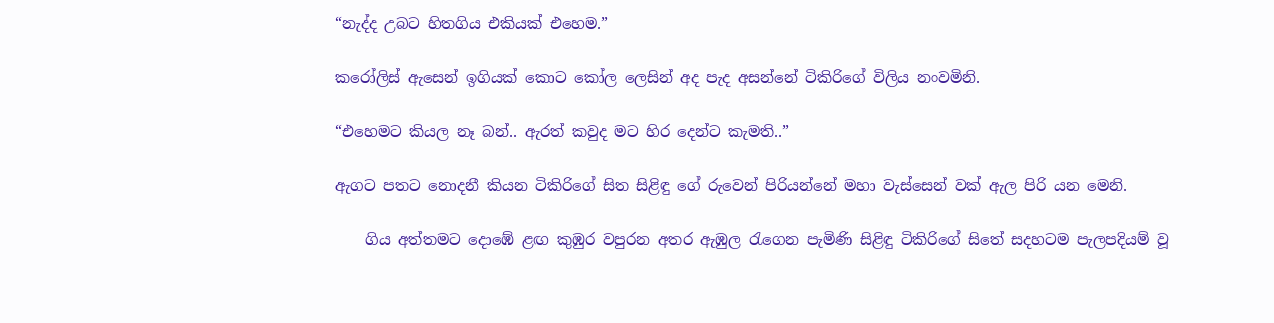“නැද්ද උබට හිතගිය එකියක් එහෙම.”

කරෝලිස් ඇසෙන් ඉගියක් කොට කෝල ලෙසින් අද පැද අසන්නේ ටිකිරිගේ විලිය නංවමිනි.

“එහෙමට කියල නෑ බන්.. ඇරත් කවුද මට හිර දෙන්ට කැමති..”

ඇගට පතට නොදනී කියන ටිකිරිගේ සිත සිළිඳු ගේ රුවෙන් පිරියන්නේ මහා වැස්සෙන් වක් ඇල පිරි යන මෙනි.

    ගිය අත්තමට දොඹේ ළඟ කුඹුර වපුරන අතර ඇඹුල රැගෙන පැමිණි සිළිඳු ටිකිරිගේ සිතේ සදහටම පැලපදියම් වූ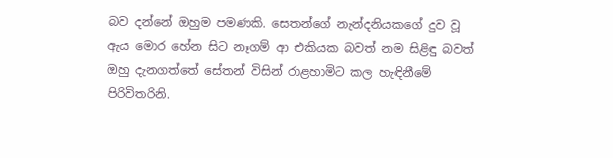බව දන්නේ ඔහුම පමණකි. සෙතන්ගේ නැන්දනියකගේ දුව වූ ඇය මොර හේන සිට නෑගම් ආ එකියක බවත් නම සිළිඳු බවත් ඔහු දැනගත්තේ සේතන් විසින් රාළහාමිට කල හැඳිනීමේ පිරිවිතරිනි.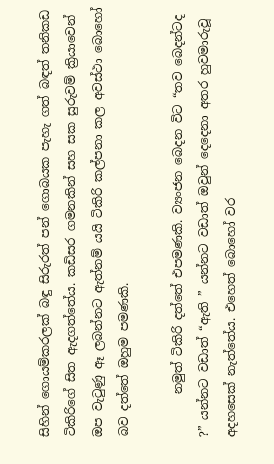සිහින් ගොයම්කරලක් බඳු සිරුරත් පන් ගොබයක පැහැ ගත් බඳත් තනිකඩ ටිකිරිගේ සිත ඇදගත්තේය. කඩිසර ගමනකින් සහ සක සුරුවම් ක්‍රියාවෙන් ඔප වැටුණු ඈ ලබන්නට ඇත්නම් යයි ටිකිරි කල්පනා කල අවස්ථා බොහෝ බව දත්තේ ඔහුම පමණකි.

       නමුත් ටිකිරි දත්තේ එපමණකි. ව්‍යංජන බෙදන විට “තව බෙදන්ටද ?” යන්නට වඩාත් “ඇති ” යන්නට වඩාත් ඔවුන් දෙදෙනා අතර හුවමාරුවූ අදහසෙක් නැත්තේය. එහෙත් බොහෝ වර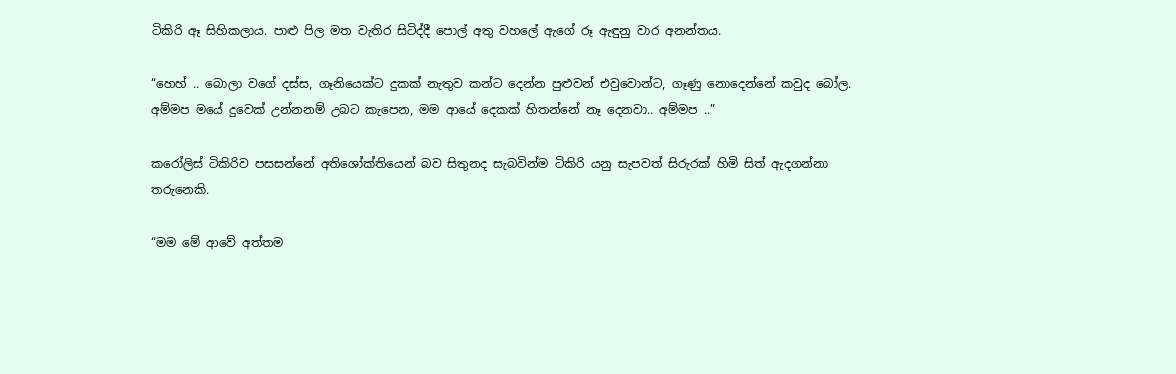ටිකිරි ඈ සිහිකලාය. පාළු පිල මත වැතිර සිටිද්දී පොල් අතු වහලේ ඇගේ රූ ඇඳුනු වාර අනන්තය.

“හෙහ් .. බොලා වගේ දස්ස, ගෑනියෙක්ට දුකක් නැතුව කන්ට දෙන්න පුළුවන් එවුවොන්ට, ගෑණු නොදෙන්නේ කවුද බෝල. අම්මප මයේ දුවෙක් උන්නනම් උබට කැපෙන, මම ආයේ දෙකක් හිතන්නේ නෑ දෙනවා.. අම්මප ..”

කරෝලිස් ටිකිරිව පසසන්නේ අතිශෝක්තියෙන් බව සිතුනද සැබවින්ම ටිකිරි යනු සැපවත් සිරුරක් හිමි සිත් ඇදගන්නා තරුනෙකි.

“මම මේ ආවේ අත්තම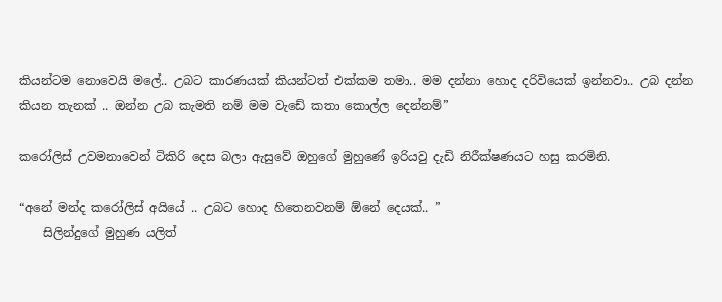කියන්ටම නොවෙයි මලේ.. උබට කාරණයක් කියන්ටත් එක්කම තමා.. මම දන්නා හොද දරිවියෙක් ඉන්නවා.. උබ දන්න කියන තැනක් .. ඔන්න උබ කැමති නම් මම වැඩේ කතා කොල්ල දෙන්නම්”

කරෝලිස් උවමනාවෙන් ටිකිරි දෙස බලා ඇසුවේ ඔහුගේ මුහුණේ ඉරියවු දැඩි නිරීක්ෂණයට හසු කරමිනි.

“අනේ මන්ද කරෝලිස් අයියේ .. උබට හොද හිතෙනවනම් ඕනේ දෙයක්.. ”
    සිලින්දුගේ මුහුණ යලිත්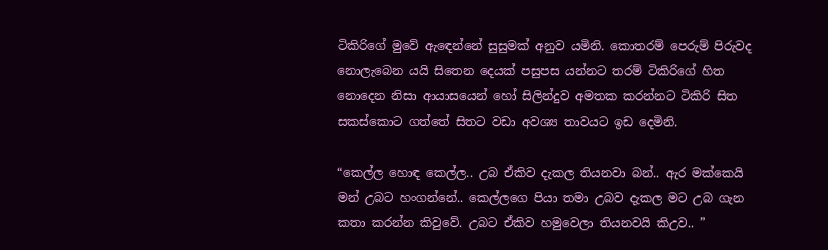ටිකිරිගේ මුවේ ඇඳෙන්නේ සුසුමක් අනුව යමිනි. කොතරම් පෙරුම් පිරුවද නොලැබෙන යයි සිතෙන දෙයක් පසුපස යන්නට තරම් ටිකිරිගේ හිත නොදෙන නිසා ආයාසයෙන් හෝ සිලින්දුව අමතක කරන්නට ටිකිරි සිත සකස්කොට ගත්තේ සිතට වඩා අවශ්‍ය තාවයට ඉඩ දෙමිනි.

“කෙල්ල හොඳ කෙල්ල.. උබ ඒකිව දැකල තියනවා බන්.. ඇර මක්කෙයි මන් උබට හංගන්නේ.. කෙල්ලගෙ පියා තමා උබව දැකල මට උබ ගැන කතා කරන්න කිවුවේ. උබට ඒකිව හමුවෙලා තියනවයි කිඋව.. ”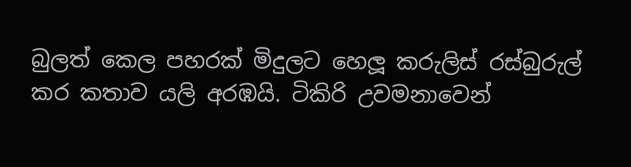බුලත් කෙල පහරක් මිදුලට හෙලූ කරුලිස් රස්බුරුල් කර කතාව යලි අරඹයි. ටිකිරි උවමනාවෙන්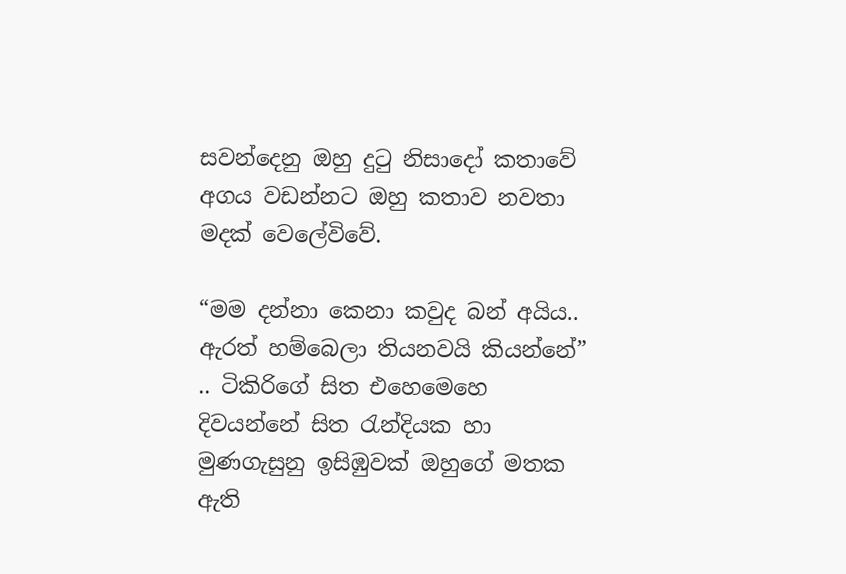සවන්දෙනු ඔහු දුටු නිසාදෝ කතාවේ අගය වඩන්නට ඔහු කතාව නවතා මදක් වෙලේවිවේ.

“මම දන්නා කෙනා කවුද බන් අයිය.. ඇරත් හම්බෙලා තියනවයි කියන්නේ” .. ටිකිරිගේ සිත එහෙමෙහෙ දිවයන්නේ සිත රැන්දියක හා මුණගැසුනු ඉසිඹුවක් ඔහුගේ මතක ඇති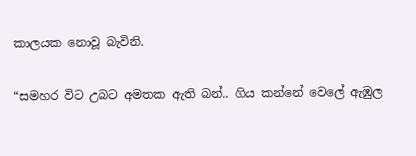කාලයක නොවූ බැවිනි.

“සමහර විට උබට අමතක ඇති බන්.. ගිය කන්නේ වෙලේ ඇඹුල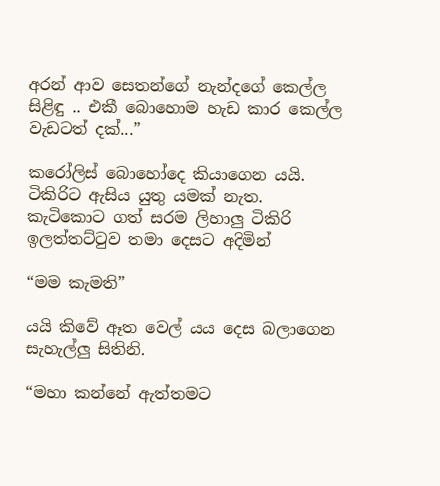අරන් ආව සෙතන්ගේ නැන්දගේ කෙල්ල සිළිඳු .. එකී බොහොම හැඩ කාර කෙල්ල වැඩටත් දක්...”

කරෝලිස් බොහෝදෙ කියාගෙන යයි. ටිකිරිට ඇසිය යුතු යමක් නැත. කැටිකොට ගත් සරම ලිහාලු ටිකිරි ඉලත්තට්ටුව තමා දෙසට අදිමින්

“මම කැමති”

යයි කිවේ ඈත වෙල් යය දෙස බලාගෙන සැහැල්ලු සිතිනි.

“මහා කන්නේ ඇත්තමට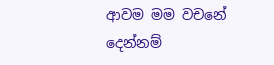ආවම මම වචනේ දෙන්නම්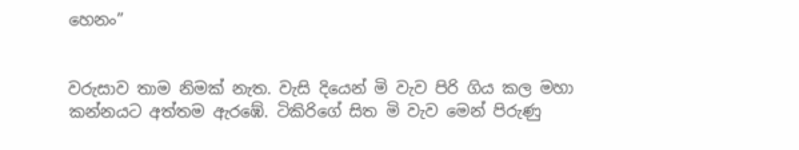හෙනං”


වරුසාව තාම නිමක් නැත. වැසි දියෙන් මි වැව පිරි ගිය කල මහා කන්නයට අත්තම ඇරඹේ. ටිකිරිගේ සිත මි වැව මෙන් පිරුණු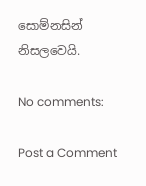සොම්නසින් නිසලවෙයි.

No comments:

Post a Comment